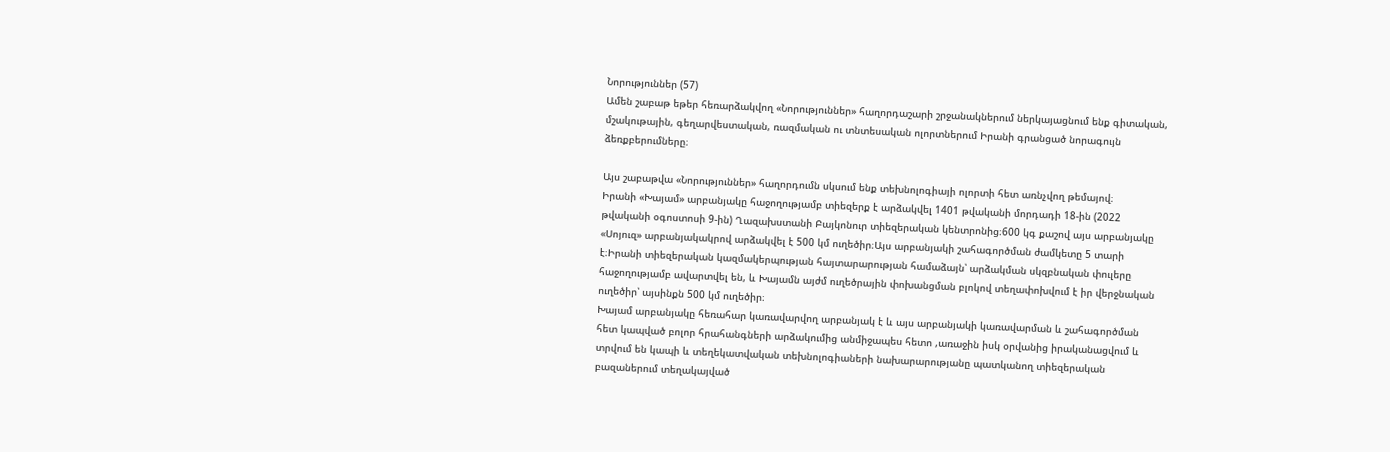Նորություններ (57)
Ամեն շաբաթ եթեր հեռարձակվող «Նորություններ» հաղորդաշարի շրջանակներում ներկայացնում ենք գիտական, մշակութային, գեղարվեստական, ռազմական ու տնտեսական ոլորտներում Իրանի գրանցած նորագույն ձեռքբերումները։

Այս շաբաթվա «Նորություններ» հաղորդումն սկսում ենք տեխնոլոգիայի ոլորտի հետ առնչվող թեմայով։
Իրանի «Խայամ» արբանյակը հաջողությամբ տիեզերք է արձակվել 1401 թվականի մորդադի 18-ին (2022 թվականի օգոստոսի 9-ին) Ղազախստանի Բայկոնուր տիեզերական կենտրոնից։600 կգ քաշով այս արբանյակը «Սոյուզ» արբանյակակրով արձակվել է 500 կմ ուղեծիր։Այս արբանյակի շահագործման ժամկետը 5 տարի է։Իրանի տիեզերական կազմակերպության հայտարարության համաձայն՝ արձակման սկզբնական փուլերը հաջողությամբ ավարտվել են, և Խայամն այժմ ուղեծրային փոխանցման բլոկով տեղափոխվում է իր վերջնական ուղեծիր՝ այսինքն 500 կմ ուղեծիր։
Խայամ արբանյակը հեռահար կառավարվող արբանյակ է և այս արբանյակի կառավարման և շահագործման հետ կապված բոլոր հրահանգների արձակումից անմիջապես հետո ,առաջին իսկ օրվանից իրականացվում և տրվում են կապի և տեղեկատվական տեխնոլոգիաների նախարարությանը պատկանող տիեզերական բազաներում տեղակայված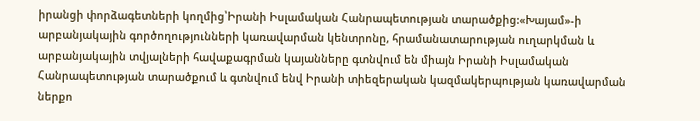իրանցի փորձագետների կողմից՝Իրանի Իսլամական Հանրապետության տարածքից:«Խայամ»-ի արբանյակային գործողությունների կառավարման կենտրոնը, հրամանատարության ուղարկման և արբանյակային տվյալների հավաքագրման կայանները գտնվում են միայն Իրանի Իսլամական Հանրապետության տարածքում և գտնվում ենվ Իրանի տիեզերական կազմակերպության կառավարման ներքո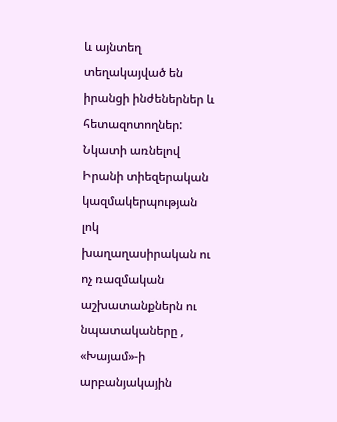և այնտեղ տեղակայված են իրանցի ինժեներներ և հետազոտողներ:
Նկատի առնելով Իրանի տիեզերական կազմակերպության լոկ խաղաղասիրական ու ոչ ռազմական աշխատանքներն ու նպատակաները , «Խայամ»-ի արբանյակային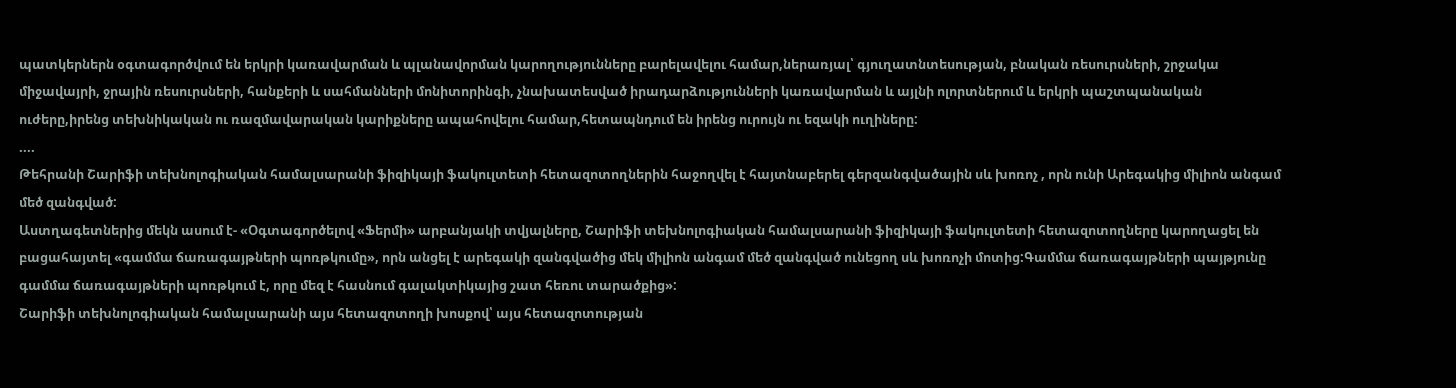պատկերներն օգտագործվում են երկրի կառավարման և պլանավորման կարողությունները բարելավելու համար,ներառյալ՝ գյուղատնտեսության, բնական ռեսուրսների, շրջակա միջավայրի, ջրային ռեսուրսների, հանքերի և սահմանների մոնիտորինգի, չնախատեսված իրադարձությունների կառավարման և այլնի ոլորտներում և երկրի պաշտպանական ուժերը,իրենց տեխնիկական ու ռազմավարական կարիքները ապահովելու համար,հետապնդում են իրենց ուրույն ու եզակի ուղիները:
....
Թեհրանի Շարիֆի տեխնոլոգիական համալսարանի ֆիզիկայի ֆակուլտետի հետազոտողներին հաջողվել է հայտնաբերել գերզանգվածային սև խոռոչ , որն ունի Արեգակից միլիոն անգամ մեծ զանգված:
Աստղագետներից մեկն ասում է- «Օգտագործելով «Ֆերմի» արբանյակի տվյալները, Շարիֆի տեխնոլոգիական համալսարանի ֆիզիկայի ֆակուլտետի հետազոտողները կարողացել են բացահայտել «գամմա ճառագայթների պոռթկումը», որն անցել է արեգակի զանգվածից մեկ միլիոն անգամ մեծ զանգված ունեցող սև խոռոչի մոտից:Գամմա ճառագայթների պայթյունը գամմա ճառագայթների պոռթկում է, որը մեզ է հասնում գալակտիկայից շատ հեռու տարածքից»:
Շարիֆի տեխնոլոգիական համալսարանի այս հետազոտողի խոսքով՝ այս հետազոտության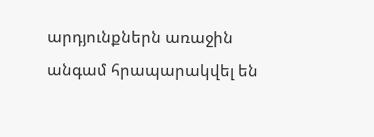արդյունքներն առաջին անգամ հրապարակվել են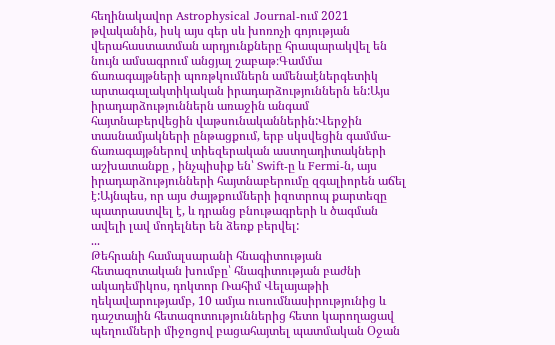հեղինակավոր Astrophysical Journal-ում 2021 թվականին, իսկ այս գեր սև խոռոչի գոյության վերահաստատման արդյունքները հրապարակվել են նույն ամսագրում անցյալ շաբաթ։Գամմա ճառագայթների պոռթկումներն ամենաէներգետիկ արտագալակտիկական իրադարձություններն են:Այս իրադարձություններն առաջին անգամ հայտնաբերվեցին վաթսունականներին:Վերջին տասնամյակների ընթացքում, երբ սկսվեցին գամմա-ճառագայթներով տիեզերական աստղադիտակների աշխատանքը , ինչպիսիք են՝ Swift-ը և Fermi-ն, այս իրադարձությունների հայտնաբերումը զգալիորեն աճել է:Այնպես, որ այս ժայթքումների իզոտրոպ քարտեզը պատրաստվել է, և դրանց բնութագրերի և ծագման ավելի լավ մոդելներ են ձեռք բերվել:
...
Թեհրանի համալսարանի հնագիտության հետազոտական խումբը՝ հնագիտության բաժնի ակադեմիկոս, դոկտոր Ռահիմ Վելայաթիի ղեկավարությամբ, 10 ամյա ուսումնասիրությունից և դաշտային հետազոտություններից հետո կարողացավ պեղումների միջոցով բացահայտել պատմական Օջան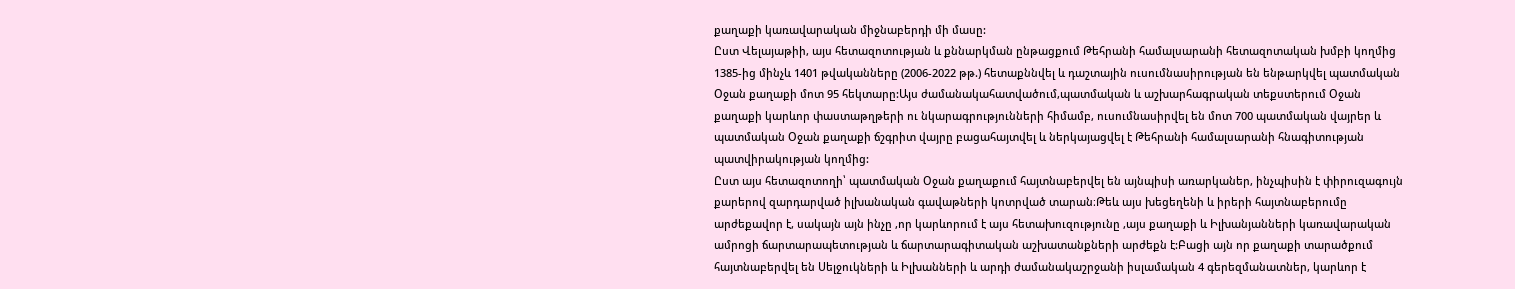քաղաքի կառավարական միջնաբերդի մի մասը:
Ըստ Վելայաթիի, այս հետազոտության և քննարկման ընթացքում Թեհրանի համալսարանի հետազոտական խմբի կողմից 1385-ից մինչև 1401 թվականները (2006-2022 թթ.) հետաքննվել և դաշտային ուսումնասիրության են ենթարկվել պատմական Օջան քաղաքի մոտ 95 հեկտարը:Այս ժամանակահատվածում,պատմական և աշխարհագրական տեքստերում Օջան քաղաքի կարևոր փաստաթղթերի ու նկարագրությունների հիմամբ, ուսումնասիրվել են մոտ 700 պատմական վայրեր և պատմական Օջան քաղաքի ճշգրիտ վայրը բացահայտվել և ներկայացվել է Թեհրանի համալսարանի հնագիտության պատվիրակության կողմից:
Ըստ այս հետազոտողի՝ պատմական Օջան քաղաքում հայտնաբերվել են այնպիսի առարկաներ, ինչպիսին է փիրուզագույն քարերով զարդարված իլխանական գավաթների կոտրված տարան։Թեև այս խեցեղենի և իրերի հայտնաբերումը արժեքավոր է, սակայն այն ինչը ,որ կարևորում է այս հետախուզությունը ,այս քաղաքի և Իլխանյանների կառավարական ամրոցի ճարտարապետության և ճարտարագիտական աշխատանքների արժեքն է:Բացի այն որ քաղաքի տարածքում հայտնաբերվել են Սելջուկների և Իլխանների և արդի ժամանակաշրջանի իսլամական 4 գերեզմանատներ, կարևոր է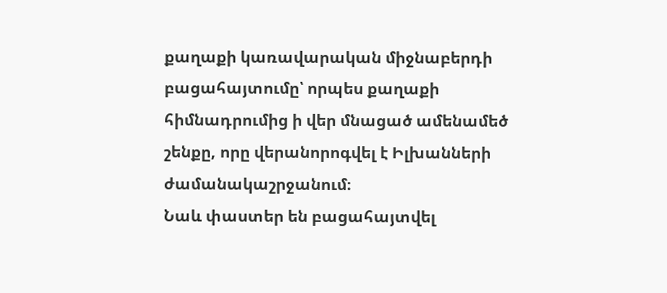քաղաքի կառավարական միջնաբերդի բացահայտումը՝ որպես քաղաքի հիմնադրումից ի վեր մնացած ամենամեծ շենքը, որը վերանորոգվել է Իլխանների ժամանակաշրջանում։
Նաև փաստեր են բացահայտվել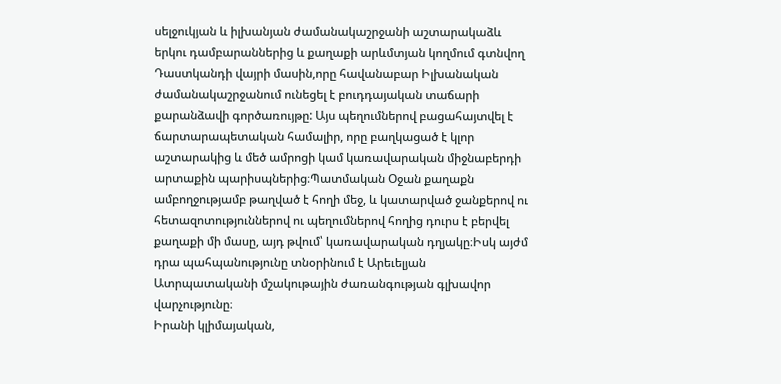սելջուկյան և իլխանյան ժամանակաշրջանի աշտարակաձև երկու դամբարաններից և քաղաքի արևմտյան կողմում գտնվող Դաստկանդի վայրի մասին,որը հավանաբար Իլխանական ժամանակաշրջանում ունեցել է բուդդայական տաճարի քարանձավի գործառույթը: Այս պեղումներով բացահայտվել է ճարտարապետական համալիր, որը բաղկացած է կլոր աշտարակից և մեծ ամրոցի կամ կառավարական միջնաբերդի արտաքին պարիսպներից։Պատմական Օջան քաղաքն ամբողջությամբ թաղված է հողի մեջ, և կատարված ջանքերով ու հետազոտություններով ու պեղումներով հողից դուրս է բերվել քաղաքի մի մասը, այդ թվում՝ կառավարական դղյակը։Իսկ այժմ դրա պահպանությունը տնօրինում է Արեւելյան Ատրպատականի մշակութային ժառանգության գլխավոր վարչությունը։
Իրանի կլիմայական,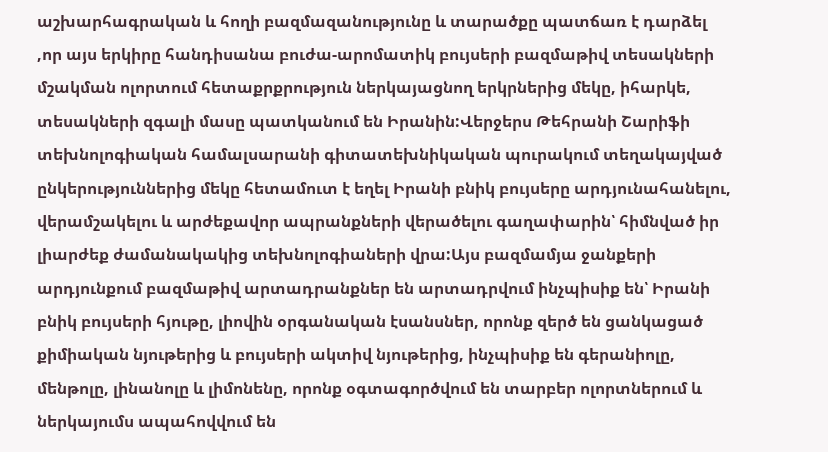աշխարհագրական և հողի բազմազանությունը և տարածքը պատճառ է դարձել ,որ այս երկիրը հանդիսանա բուժա-արոմատիկ բույսերի բազմաթիվ տեսակների մշակման ոլորտում հետաքրքրություն ներկայացնող երկրներից մեկը, իհարկե, տեսակների զգալի մասը պատկանում են Իրանին:Վերջերս Թեհրանի Շարիֆի տեխնոլոգիական համալսարանի գիտատեխնիկական պուրակում տեղակայված ընկերություններից մեկը հետամուտ է եղել Իրանի բնիկ բույսերը արդյունահանելու, վերամշակելու և արժեքավոր ապրանքների վերածելու գաղափարին՝ հիմնված իր լիարժեք ժամանակակից տեխնոլոգիաների վրա:Այս բազմամյա ջանքերի արդյունքում բազմաթիվ արտադրանքներ են արտադրվում ինչպիսիք են՝ Իրանի բնիկ բույսերի հյութը, լիովին օրգանական էսանսներ, որոնք զերծ են ցանկացած քիմիական նյութերից և բույսերի ակտիվ նյութերից, ինչպիսիք են գերանիոլը, մենթոլը, լինանոլը և լիմոնենը, որոնք օգտագործվում են տարբեր ոլորտներում և ներկայումս ապահովվում են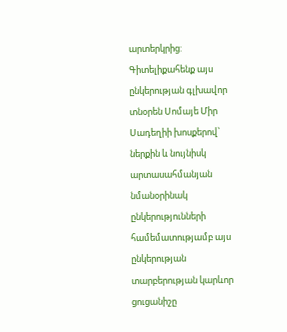արտերկրից:
Գիտելիքահենք այս ընկերության գլխավոր տնօրեն Սոմայե Միր Սադեղիի խոսքերով՝ ներքին և նույնիսկ արտասահմանյան նմանօրինակ ընկերությունների համեմատությամբ այս ընկերության տարբերության կարևոր ցուցանիշը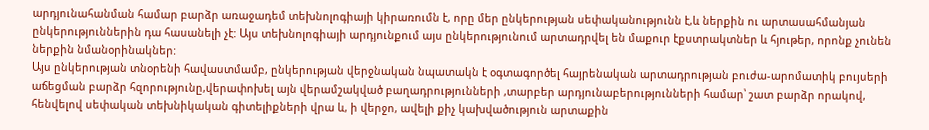արդյունահանման համար բարձր առաջադեմ տեխնոլոգիայի կիրառումն է, որը մեր ընկերության սեփականությունն է,և ներքին ու արտասահմանյան ընկերություններին դա հասանելի չէ: Այս տեխնոլոգիայի արդյունքում այս ընկերությունում արտադրվել են մաքուր էքստրակտներ և հյութեր, որոնք չունեն ներքին նմանօրինակներ:
Այս ընկերության տնօրենի հավաստմամբ, ընկերության վերջնական նպատակն է օգտագործել հայրենական արտադրության բուժա-արոմատիկ բույսերի աճեցման բարձր հզորությունը,վերափոխել այն վերամշակված բաղադրությունների ,տարբեր արդյունաբերությունների համար՝ շատ բարձր որակով, հենվելով սեփական տեխնիկական գիտելիքների վրա և, ի վերջո, ավելի քիչ կախվածություն արտաքին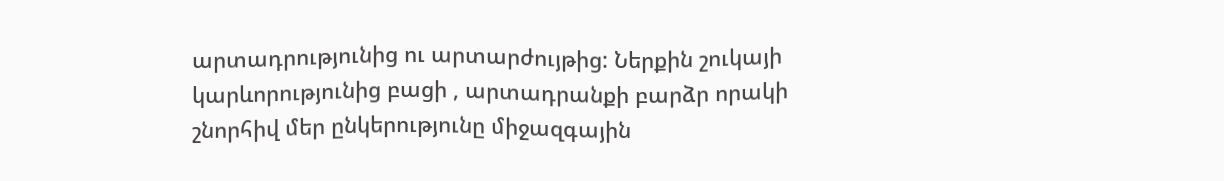արտադրությունից ու արտարժույթից: Ներքին շուկայի կարևորությունից բացի , արտադրանքի բարձր որակի շնորհիվ մեր ընկերությունը միջազգային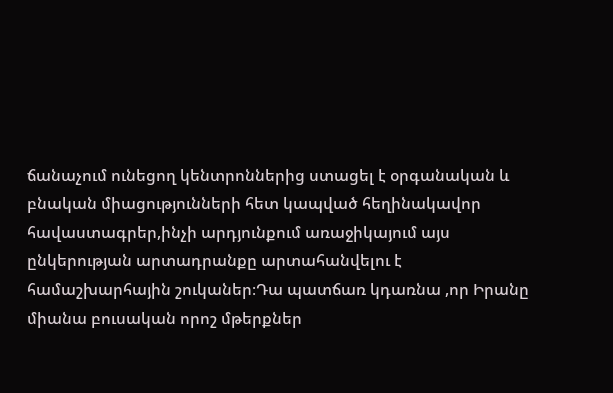ճանաչում ունեցող կենտրոններից ստացել է օրգանական և բնական միացությունների հետ կապված հեղինակավոր հավաստագրեր,ինչի արդյունքում առաջիկայում այս ընկերության արտադրանքը արտահանվելու է համաշխարհային շուկաներ։Դա պատճառ կդառնա ,որ Իրանը միանա բուսական որոշ մթերքներ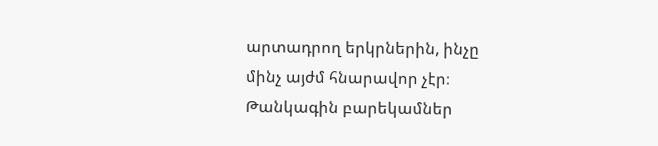արտադրող երկրներին, ինչը մինչ այժմ հնարավոր չէր։
Թանկագին բարեկամներ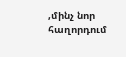,մինչ նոր հաղորդում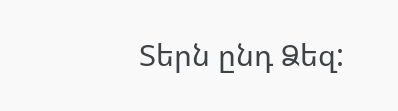Տերն ընդ Ձեզ: